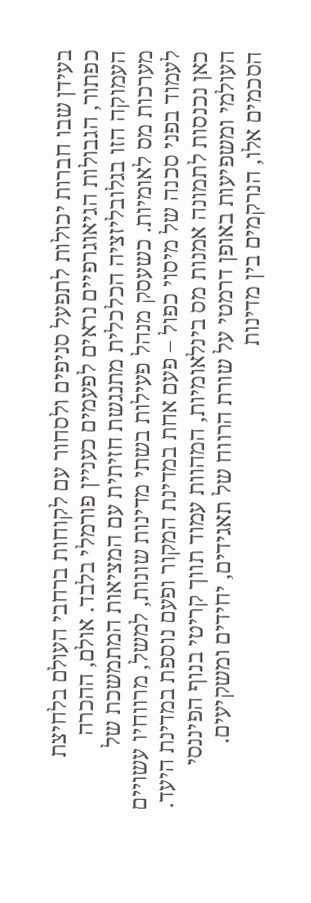בעידן שבו חברות יכולות לתפעל סניפים ולסחור עם לקוחות ברחבי העולם בלחיצת כפתור, הגבולות הגיאוגרפיים נראים לפעמים כעניין פורמלי בלבד. אולם, ההכרה העמוקה הזו בגלובליזציה הכלכלית מתנגשת חזיתית עם המציאות המתמשכת של מערכות מס לאומיות. כשעסק מנהל פעילות בשתי מדינות שונות, למשל, מרווחיו עשויים לעמוד בפני סכנה של מיסוי כפול – פעם אחת במדינת המקור ופעם נוספת במדינת היעד. כאן נכנסות לתמונה אמנות מס בינלאומיות, המהוות עמוד תווך קריטי בנוף הפיננסי העולמי ומשפיעות באופן דרמטי על שורת הרווח של תאגידים, יחידים ומשקיעים.
הסכמים אלו, הנרקמים בין מדינות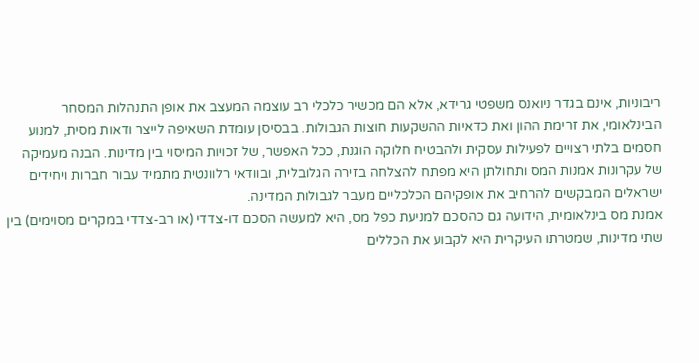ריבוניות, אינם בגדר ניואנס משפטי גרידא, אלא הם מכשיר כלכלי רב עוצמה המעצב את אופן התנהלות המסחר הבינלאומי, את זרימת ההון ואת כדאיות ההשקעות חוצות הגבולות. בבסיסן עומדת השאיפה לייצר ודאות מסית, למנוע חסמים בלתי רצויים לפעילות עסקית ולהבטיח חלוקה הוגנת, ככל האפשר, של זכויות המיסוי בין מדינות. הבנה מעמיקה של עקרונות אמנות המס ותחולתן היא מפתח להצלחה בזירה הגלובלית, ובוודאי רלוונטית מתמיד עבור חברות ויחידים ישראלים המבקשים להרחיב את אופקיהם הכלכליים מעבר לגבולות המדינה.
אמנת מס בינלאומית, הידועה גם כהסכם למניעת כפל מס, היא למעשה הסכם דו-צדדי (או רב-צדדי במקרים מסוימים) בין שתי מדינות, שמטרתו העיקרית היא לקבוע את הכללים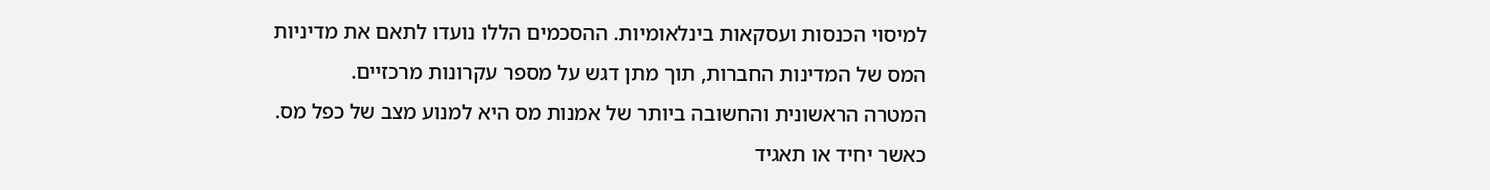למיסוי הכנסות ועסקאות בינלאומיות. ההסכמים הללו נועדו לתאם את מדיניות המס של המדינות החברות, תוך מתן דגש על מספר עקרונות מרכזיים.
המטרה הראשונית והחשובה ביותר של אמנות מס היא למנוע מצב של כפל מס. כאשר יחיד או תאגיד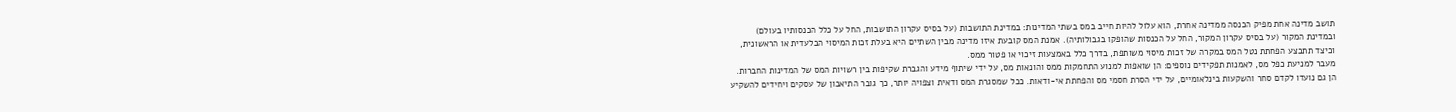תושב מדינה אחת מפיק הכנסה ממדינה אחרת, הוא עלול להיות חייב במס בשתי המדינות: במדינת התושבות (על בסיס עקרון התושבות, החל על כלל הכנסותיו בעולם) ובמדינת המקור (על בסיס עקרון המקור, החל על הכנסות שהופקו בגבולותיה). אמנת המס קובעת איזו מדינה מבין השתיים היא בעלת זכות המיסוי הבלעדית או הראשונית, וכיצד תתבצע הפחתת נטל המס במקרה של זכות מיסוי משותפת, בדרך כלל באמצעות זיכוי או פטור ממס.
מעבר למניעת כפל מס, לאמנות תפקידים נוספים: הן שואפות למנוע התחמקות ממס והונאות מס, על ידי שיתוף מידע והגברת שקיפות בין רשויות המס של המדינות החברות. הן גם נועדו לקדם סחר והשקעות בינלאומיים, על ידי הסרת חסמי מס והפחתת אי-ודאות. ככל שמסגרת המס ודאית וצפויה יותר, כך גובר התיאבון של עסקים ויחידים להשקיע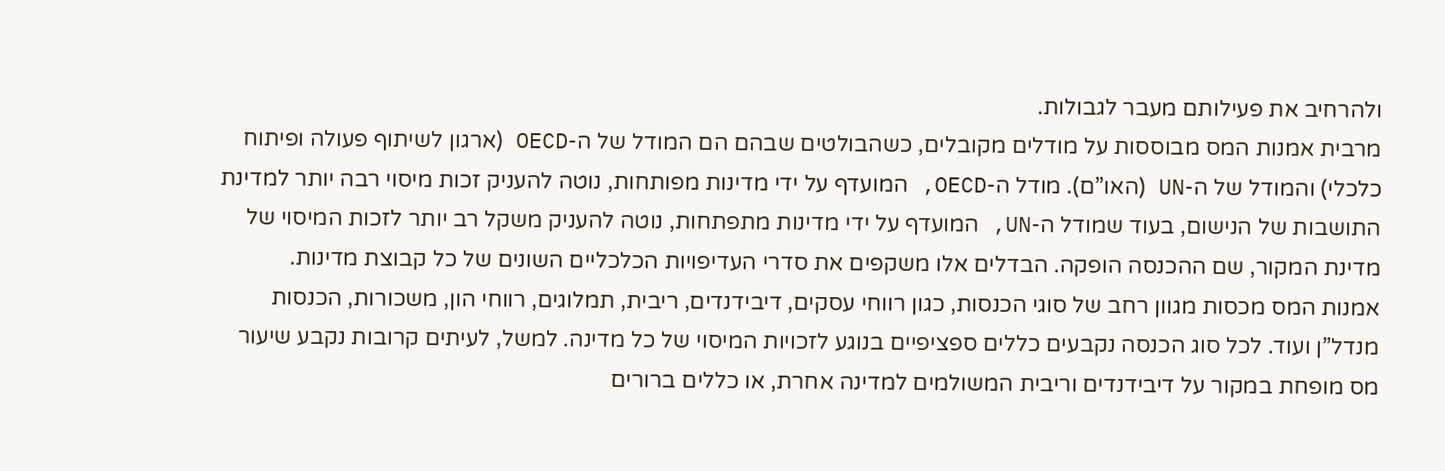ולהרחיב את פעילותם מעבר לגבולות.
מרבית אמנות המס מבוססות על מודלים מקובלים, כשהבולטים שבהם הם המודל של ה-OECD (ארגון לשיתוף פעולה ופיתוח כלכלי) והמודל של ה-UN (האו”ם). מודל ה-OECD, המועדף על ידי מדינות מפותחות, נוטה להעניק זכות מיסוי רבה יותר למדינת התושבות של הנישום, בעוד שמודל ה-UN, המועדף על ידי מדינות מתפתחות, נוטה להעניק משקל רב יותר לזכות המיסוי של מדינת המקור, שם ההכנסה הופקה. הבדלים אלו משקפים את סדרי העדיפויות הכלכליים השונים של כל קבוצת מדינות.
אמנות המס מכסות מגוון רחב של סוגי הכנסות, כגון רווחי עסקים, דיבידנדים, ריבית, תמלוגים, רווחי הון, משכורות, הכנסות מנדל”ן ועוד. לכל סוג הכנסה נקבעים כללים ספציפיים בנוגע לזכויות המיסוי של כל מדינה. למשל, לעיתים קרובות נקבע שיעור מס מופחת במקור על דיבידנדים וריבית המשולמים למדינה אחרת, או כללים ברורים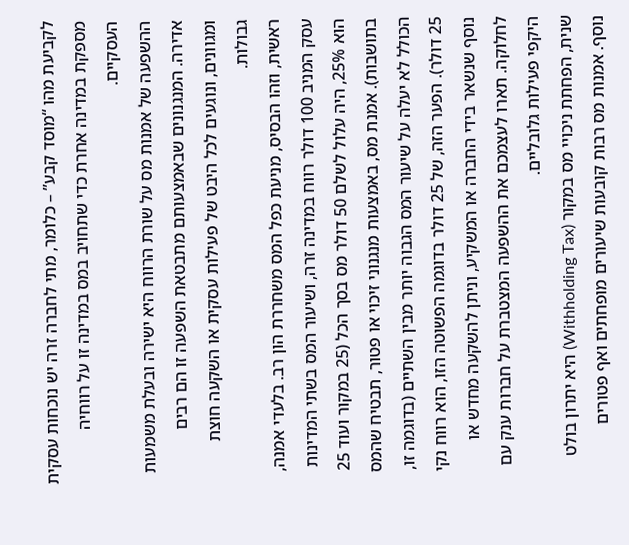לקביעת מהו “מוסד קבע” – כלומר, מתי לחברה זרה יש נוכחות עסקית מספקת במדינה אחרת כדי שתחויב במס במדינה זו על רווחיה העסקיים.
ההשפעה של אמנות מס על שורת הרווח היא ישירה ובעלת משמעות אדירה. המנגנונים שבאמצעותם מתבטאת השפעה זו הם רבים ומגוונים, ונוגעים לכל היבט של פעילות עסקית או השקעה חוצת גבולות.
ראשית, וזהו הבסיס, מניעת כפל המס משחררת הון רב. בלעדי אמנה, עסק המניב 100 דולר רווח במדינה זרה, ושיעור המס בשתי המדינות הוא 25%, היה עלול לשלם 50 דולר מס בסך הכל (25 במקור ועוד 25 בתושבות). אמנת מס, באמצעות מנגנוני זיכוי או פטור, תבטיח שהמס הכולל לא יעלה על שיעור המס הגבוה יותר מבין השתיים (בדוגמה זו, 25 דולר). הפער הזה, של 25 דולר בדוגמה הפשוטה הזו, הוא רווח נקי נוסף שנשאר בידי החברה או המשקיע, וניתן להשקעה מחדש או לחלוקה. תארו לעצמכם את ההשפעה המצטברת על חברות ענק עם היקפי פעילות גלובליים.
שנית, הפחתת ניכויי מס במקור (Withholding Tax) היא יתרון בולט נוסף. אמנות מס רבות קובעות שיעורים מופחתים ואף פטורים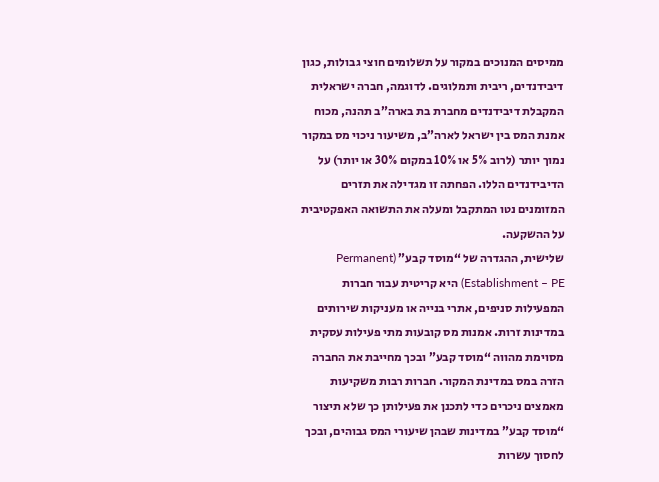ממיסים המנוכים במקור על תשלומים חוצי גבולות, כגון דיבידנדים, ריבית ותמלוגים. לדוגמה, חברה ישראלית המקבלת דיבידנדים מחברת בת בארה”ב תהנה, מכוח אמנת המס בין ישראל לארה”ב, משיעור ניכוי מס במקור נמוך יותר (לרוב 5% או 10% במקום 30% או יותר) על הדיבידנדים הללו. הפחתה זו מגדילה את תזרים המזומנים נטו המתקבל ומעלה את התשואה האפקטיבית על ההשקעה.
שלישית, ההגדרה של “מוסד קבע” (Permanent Establishment – PE) היא קריטית עבור חברות המפעילות סניפים, אתרי בנייה או מעניקות שירותים במדינות זרות. אמנות מס קובעות מתי פעילות עסקית מסוימת מהווה “מוסד קבע” ובכך מחייבת את החברה הזרה במס במדינת המקור. חברות רבות משקיעות מאמצים ניכרים כדי לתכנן את פעילותן כך שלא תיצור “מוסד קבע” במדינות שבהן שיעורי המס גבוהים, ובכך לחסוך עשרות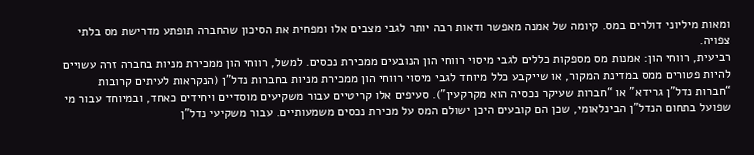ומאות מיליוני דולרים במס. קיומה של אמנה מאפשר ודאות רבה יותר לגבי מצבים אלו ומפחית את הסיכון שהחברה תופתע מדרישת מס בלתי צפויה.
רביעית, רווחי הון: אמנות מס מספקות כללים לגבי מיסוי רווחי הון הנובעים ממכירת נכסים. למשל, רווחי הון ממכירת מניות בחברה זרה עשויים להיות פטורים ממס במדינת המקור, או שייקבע כלל מיוחד לגבי מיסוי רווחי הון ממכירת מניות בחברות נדל”ן (הנקראות לעיתים קרובות “חברות נדל”ן גרידא” או “חברות שעיקר נכסיה הוא מקרקעין”). סעיפים אלו קריטיים עבור משקיעים מוסדיים ויחידים כאחד, ובמיוחד עבור מי שפועל בתחום הנדל”ן הבינלאומי, שכן הם קובעים היכן ישולם המס על מכירת נכסים משמעותיים. עבור משקיעי נדל”ן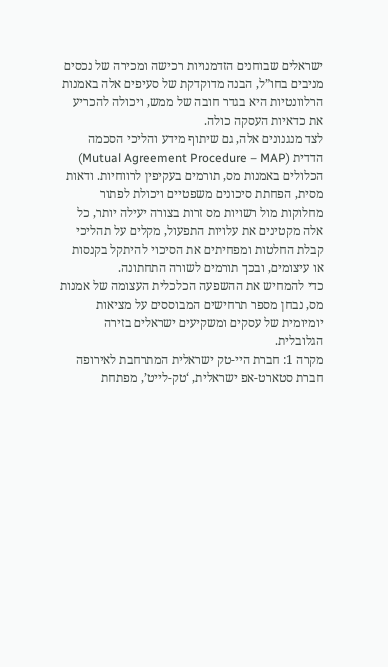ישראלים שבוחנים הזדמנויות רכישה ומכירה של נכסים מניבים בחו”ל, הבנה מדוקדקת של סעיפים אלה באמנות הרלוונטיות היא בגדר חובה של ממש, ויכולה להכריע את כדאיות העסקה כולה.
לצד מנגנונים אלה, גם שיתוף מידע והליכי הסכמה הדדית (Mutual Agreement Procedure – MAP) הכלולים באמנות מס, תורמים בעקיפין לרווחיות. ודאות מסית, הפחתת סיכונים משפטיים ויכולת לפתור מחלוקות מול רשויות מס זרות בצורה יעילה יותר, כל אלה מקטינים את עלויות התפעול, מקלים על תהליכי קבלת החלטות ומפחיתים את הסיכוי להיתקל בקנסות או עיצומים, ובכך תורמים לשורה התחתונה.
כדי להמחיש את ההשפעה הכלכלית העצומה של אמנות מס, נבחן מספר תרחישים המבוססים על מציאות יומיומית של עסקים ומשקיעים ישראלים בזירה הגלובלית.
מקרה 1: חברת היי-טק ישראלית המתרחבת לאירופה
חברת סטארט-אפ ישראלית, ‘טק-לייט’, מפתחת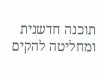תוכנה חדשנית ומחליטה להקים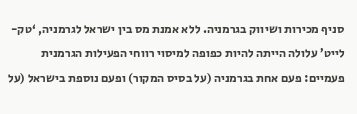סניף מכירות ושיווק בגרמניה. ללא אמנת מס בין ישראל לגרמניה, ‘טק-לייט’ עלולה הייתה להיות כפופה למיסוי רווחי הפעילות הגרמנית פעמיים: פעם אחת בגרמניה (על בסיס המקור) ופעם נוספת בישראל (על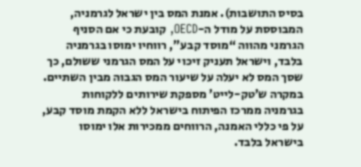בסיס התושבות). אמנת המס בין ישראל לגרמניה, המבוססת על מודל ה-OECD, קובעת כי אם הסניף הגרמני מהווה “מוסד קבע”, רווחיו ימוסו בגרמניה בלבד, וישראל תעניק זיכוי על המס הגרמני ששולם, כך שסך המס לא יעלה על שיעור המס הגבוה מבין השתיים. במקרה ש’טק-לייט’ מספקת שירותים ללקוחות בגרמניה ממרכז הפיתוח בישראל ללא הקמת מוסד קבע, על פי כללי האמנה, הרווחים ממכירות אלו ימוסו בישראל בלבד.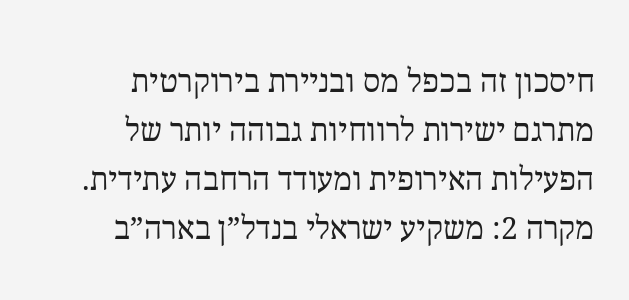חיסכון זה בכפל מס ובניירת בירוקרטית מתרגם ישירות לרווחיות גבוהה יותר של הפעילות האירופית ומעודד הרחבה עתידית.
מקרה 2: משקיע ישראלי בנדל”ן בארה”ב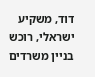דוד, משקיע ישראלי, רוכש בניין משרדים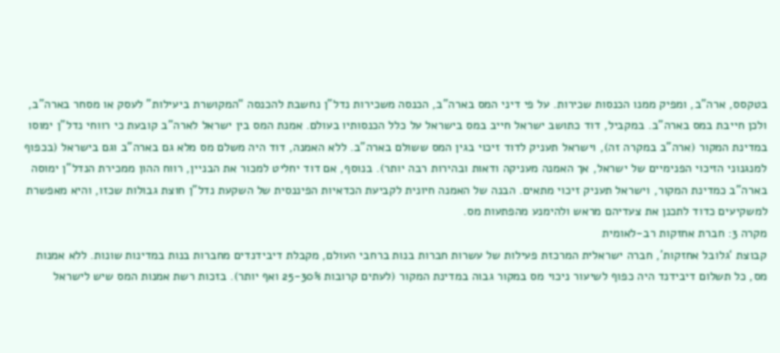בטקסס, ארה”ב, ומפיק ממנו הכנסות שכירות. על פי דיני המס בארה”ב, הכנסה משכירות נדל”ן נחשבת להכנסה “המקושרת ביעילות” לעסק או מסחר בארה”ב, ולכן חייבת במס בארה”ב. במקביל, דוד כתושב ישראל חייב במס בישראל על כלל הכנסותיו בעולם. אמנת המס בין ישראל לארה”ב קובעת כי רווחי נדל”ן ימוסו במדינת המקור (ארה”ב במקרה זה), וישראל תעניק לדוד זיכוי בגין המס ששולם בארה”ב. ללא האמנה, דוד היה משלם מס מלא גם בארה”ב וגם בישראל (בכפוף למנגנוני הזיכוי הפנימיים של ישראל, אך האמנה מעניקה ודאות ובהירות רבה יותר). בנוסף, אם דוד יחליט למכור את הבניין, רווח ההון ממכירת הנדל”ן ימוסה בארה”ב כמדינת המקור, וישראל תעניק זיכוי מתאים. הבנה של האמנה חיונית לקביעת הכדאיות הפיננסית של השקעת נדל”ן חוצת גבולות שכזו, והיא מאפשרת למשקיעים כדוד לתכנן את צעדיהם מראש ולהימנע מהפתעות מס.
מקרה 3: חברת אחזקות רב-לאומית
קבוצת ‘גלובל אחזקות’, חברה ישראלית המרכזת פעילות של עשרות חברות בנות ברחבי העולם, מקבלת דיבידנדים מחברות בנות במדינות שונות. ללא אמנות מס, כל תשלום דיבידנד היה כפוף לשיעור ניכוי מס במקור גבוה במדינת המקור (לעתים קרובות 25-30% ואף יותר). בזכות רשת אמנות המס שיש לישראל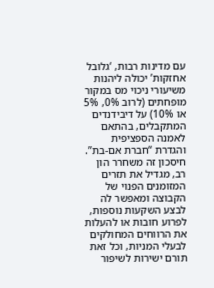עם מדינות רבות, ‘גלובל אחזקות’ יכולה ליהנות משיעורי ניכוי מס במקור מופחתים (לרוב 0%, 5% או 10%) על דיבידנדים המתקבלים, בהתאם לאמנה הספציפית והגדרת “חברת אם-בת”. חיסכון זה משחרר הון רב, מגדיל את תזרים המזומנים הפנוי של הקבוצה ומאפשר לה לבצע השקעות נוספות, לפרוע חובות או להעלות את הרווחים המחולקים לבעלי המניות, וכל זאת תורם ישירות לשיפור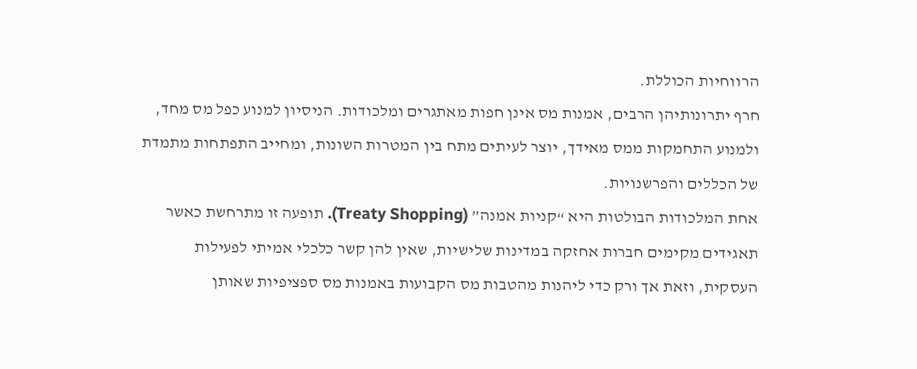הרווחיות הכוללת.
חרף יתרונותיהן הרבים, אמנות מס אינן חפות מאתגרים ומלכודות. הניסיון למנוע כפל מס מחד, ולמנוע התחמקות ממס מאידך, יוצר לעיתים מתח בין המטרות השונות, ומחייב התפתחות מתמדת של הכללים והפרשנויות.
אחת המלכודות הבולטות היא “קניות אמנה” (Treaty Shopping). תופעה זו מתרחשת כאשר תאגידים מקימים חברות אחזקה במדינות שלישיות, שאין להן קשר כלכלי אמיתי לפעילות העסקית, וזאת אך ורק כדי ליהנות מהטבות מס הקבועות באמנות מס ספציפיות שאותן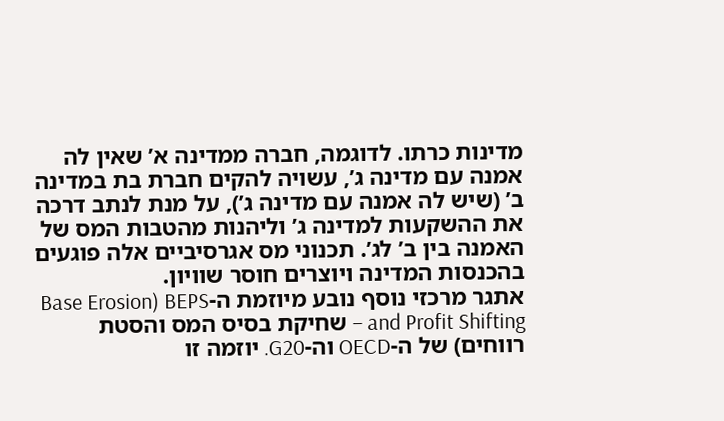מדינות כרתו. לדוגמה, חברה ממדינה א’ שאין לה אמנה עם מדינה ג’, עשויה להקים חברת בת במדינה ב’ (שיש לה אמנה עם מדינה ג’), על מנת לנתב דרכה את ההשקעות למדינה ג’ וליהנות מהטבות המס של האמנה בין ב’ לג’. תכנוני מס אגרסיביים אלה פוגעים בהכנסות המדינה ויוצרים חוסר שוויון.
אתגר מרכזי נוסף נובע מיוזמת ה-BEPS (Base Erosion and Profit Shifting – שחיקת בסיס המס והסטת רווחים) של ה-OECD וה-G20. יוזמה זו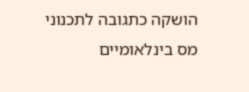הושקה כתגובה לתכנוני מס בינלאומיים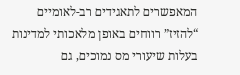המאפשרים לתאגידים רב-לאומיים “להזיז” רווחים באופן מלאכותי למדינות בעלות שיעורי מס נמוכים, גם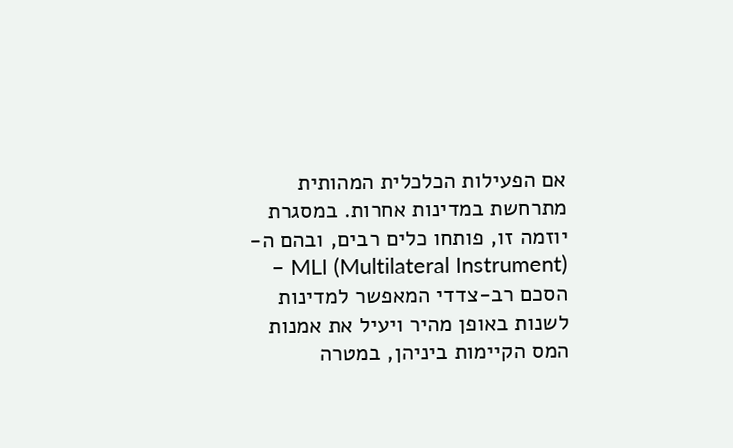אם הפעילות הכלכלית המהותית מתרחשת במדינות אחרות. במסגרת יוזמה זו, פותחו כלים רבים, ובהם ה-MLI (Multilateral Instrument) – הסכם רב-צדדי המאפשר למדינות לשנות באופן מהיר ויעיל את אמנות המס הקיימות ביניהן, במטרה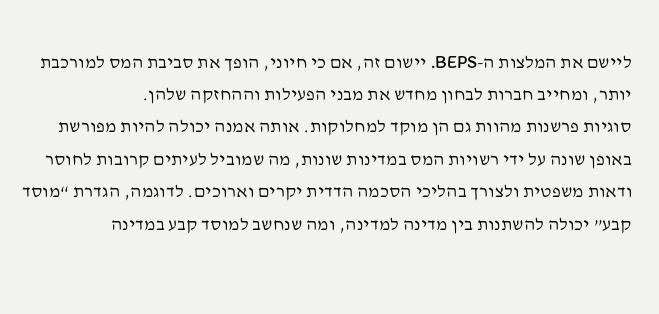ליישם את המלצות ה-BEPS. יישום זה, אם כי חיוני, הופך את סביבת המס למורכבת יותר, ומחייב חברות לבחון מחדש את מבני הפעילות וההחזקה שלהן.
סוגיות פרשנות מהוות גם הן מוקד למחלוקות. אותה אמנה יכולה להיות מפורשת באופן שונה על ידי רשויות המס במדינות שונות, מה שמוביל לעיתים קרובות לחוסר ודאות משפטית ולצורך בהליכי הסכמה הדדית יקרים וארוכים. לדוגמה, הגדרת “מוסד קבע” יכולה להשתנות בין מדינה למדינה, ומה שנחשב למוסד קבע במדינה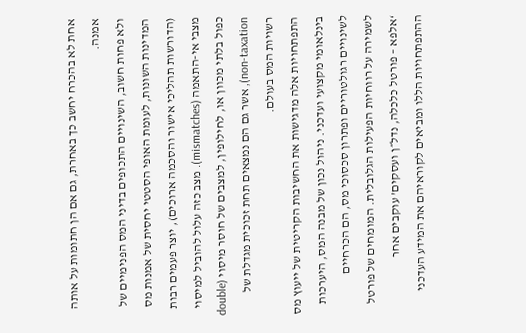אחת לא בהכרח יחשב כך באחרת, גם אם הן חתומות על אותה אמנה.
ולא פחות חשוב, השינויים התכופים בדיני המס הפנימיים של המדינות השונות, לעומת האופי הסטטי יחסית של אמנות מס (הדורשות תהליכי אישור והסכמה ארוכים), יוצר פעמים רבות מצבי אי-התאמה (mismatches). מצב כזה עלול להוביל למיסוי כפול בלתי מכוון או, לחילופין, למצבים של חוסר מיסוי (double non-taxation), אשר גם הם נמצאים תחת זכוכית מגדלת של רשויות המס בעולם.
התפתחויות אלה מדגישות את החשיבות הקריטית של ייעוץ מס בינלאומי מקצועי ועדכני. ניהול נכון של מבנה המס, היערכות לשינויים רגולטוריים ופתרון סכסוכי מס, הם הכרחיים לשמירה על רווחיות הפעילות הגלובלית. המומחים של פורטל ‘אלפא – פורטל כלכלה, נדל״ן ועסקים’ עוקבים אחר ההתפתחויות הללו ומביאים לקוראיהם את המידע העדכני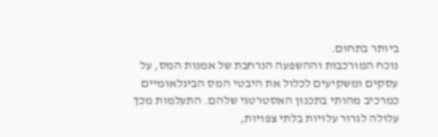ביותר בתחום.
נוכח המורכבות וההשפעה הנרחבת של אמנות המס, על עסקים ומשקיעים לכלול את היבטי המס הבינלאומיים כמרכיב מהותי בתכנון האסטרטגי שלהם. התעלמות מכך עלולה לגרור עלויות בלתי צפויות,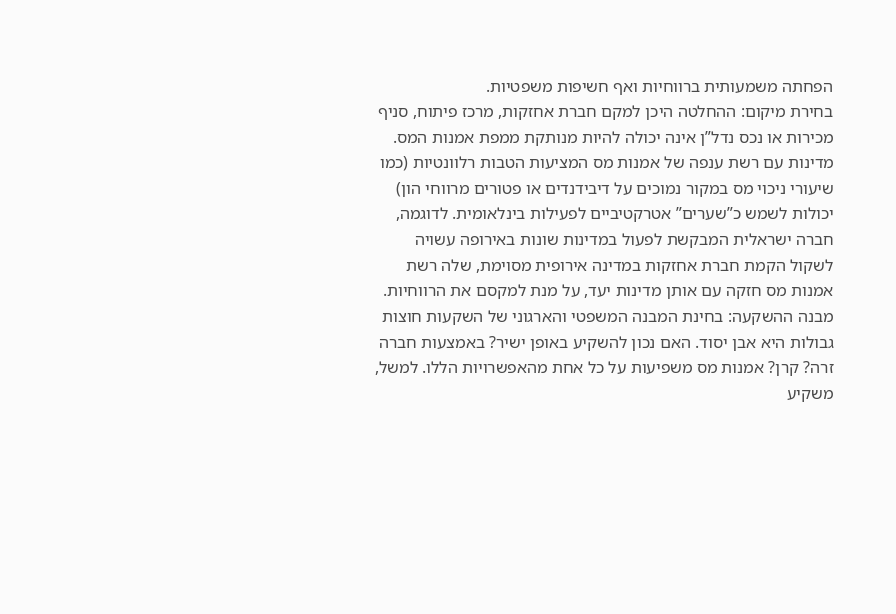הפחתה משמעותית ברווחיות ואף חשיפות משפטיות.
בחירת מיקום: ההחלטה היכן למקם חברת אחזקות, מרכז פיתוח, סניף מכירות או נכס נדל”ן אינה יכולה להיות מנותקת ממפת אמנות המס. מדינות עם רשת ענפה של אמנות מס המציעות הטבות רלוונטיות (כמו שיעורי ניכוי מס במקור נמוכים על דיבידנדים או פטורים מרווחי הון) יכולות לשמש כ”שערים” אטרקטיביים לפעילות בינלאומית. לדוגמה, חברה ישראלית המבקשת לפעול במדינות שונות באירופה עשויה לשקול הקמת חברת אחזקות במדינה אירופית מסוימת, שלה רשת אמנות מס חזקה עם אותן מדינות יעד, על מנת למקסם את הרווחיות.
מבנה ההשקעה: בחינת המבנה המשפטי והארגוני של השקעות חוצות גבולות היא אבן יסוד. האם נכון להשקיע באופן ישיר? באמצעות חברה זרה? קרן? אמנות מס משפיעות על כל אחת מהאפשרויות הללו. למשל, משקיע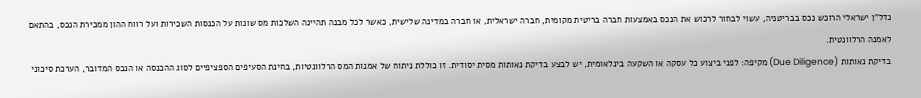נדל”ן ישראלי הרוכש נכס בבריטניה, עשוי לבחור לרכוש את הנכס באמצעות חברה בריטית מקומית, חברה ישראלית, או חברה במדינה שלישית, כאשר לכל מבנה תהיינה השלכות מס שונות על הכנסות השכירות ועל רווח ההון ממכירת הנכס, בהתאם לאמנה הרלוונטית.
בדיקת נאותות (Due Diligence) מקיפה: לפני ביצוע כל עסקה או השקעה בינלאומית, יש לבצע בדיקת נאותות מסית יסודית. זו כוללת ניתוח של אמנות המס הרלוונטיות, בחינת הסעיפים הספציפיים לסוג ההכנסה או הנכס המדובר, הערכת סיכוני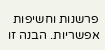פרשנות וחשיפות אפשריות. הבנה זו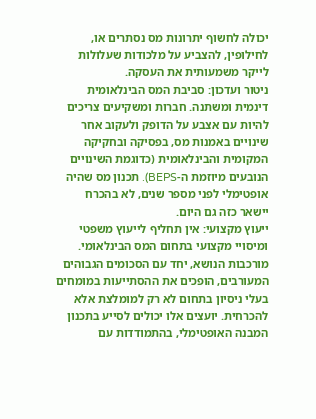יכולה לחשוף יתרונות מס נסתרים או, לחילופין, להצביע על מלכודות שעלולות לייקר משמעותית את העסקה.
ניטור ועדכון: סביבת המס הבינלאומית דינמית ומשתנה. חברות ומשקיעים צריכים להיות עם אצבע על הדופק ולעקוב אחר שינויים באמנות מס, בפסיקה ובחקיקה המקומית והבינלאומית (כדוגמת השינויים הנובעים מיוזמת ה-BEPS). תכנון מס שהיה אופטימלי לפני מספר שנים, לא בהכרח יישאר כזה גם היום.
ייעוץ מקצועי: אין תחליף לייעוץ משפטי ומיסויי מקצועי בתחום המס הבינלאומי. מורכבות הנושא, יחד עם הסכומים הגבוהים המעורבים, הופכים את ההסתייעות במומחים בעלי ניסיון בתחום לא רק למומלצת אלא להכרחית. יועצים אלו יכולים לסייע בתכנון המבנה האופטימלי, בהתמודדות עם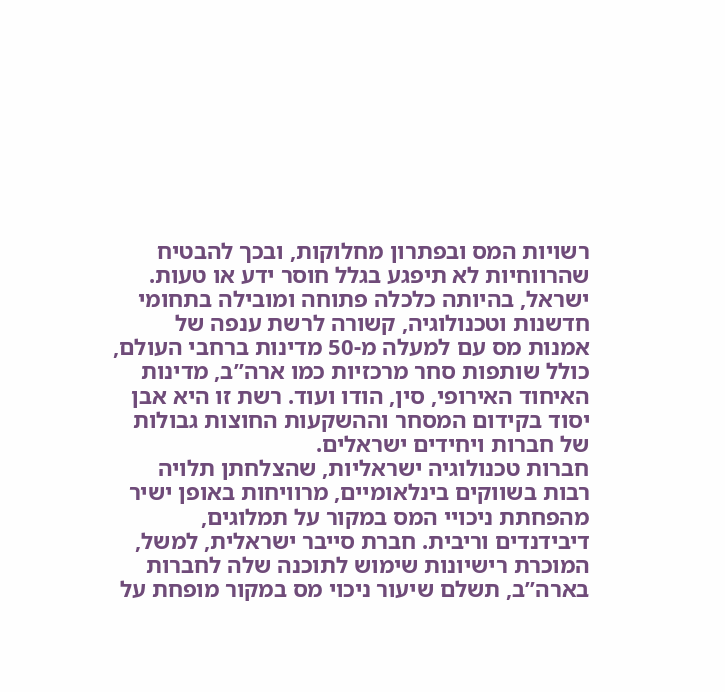רשויות המס ובפתרון מחלוקות, ובכך להבטיח שהרווחיות לא תיפגע בגלל חוסר ידע או טעות.
ישראל, בהיותה כלכלה פתוחה ומובילה בתחומי חדשנות וטכנולוגיה, קשורה לרשת ענפה של אמנות מס עם למעלה מ-50 מדינות ברחבי העולם, כולל שותפות סחר מרכזיות כמו ארה”ב, מדינות האיחוד האירופי, סין, הודו ועוד. רשת זו היא אבן יסוד בקידום המסחר וההשקעות החוצות גבולות של חברות ויחידים ישראלים.
חברות טכנולוגיה ישראליות, שהצלחתן תלויה רבות בשווקים בינלאומיים, מרוויחות באופן ישיר מהפחתת ניכויי המס במקור על תמלוגים, דיבידנדים וריבית. חברת סייבר ישראלית, למשל, המוכרת רישיונות שימוש לתוכנה שלה לחברות בארה”ב, תשלם שיעור ניכוי מס במקור מופחת על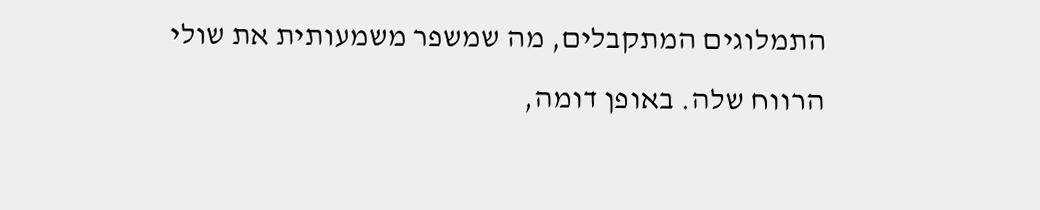התמלוגים המתקבלים, מה שמשפר משמעותית את שולי הרווח שלה. באופן דומה,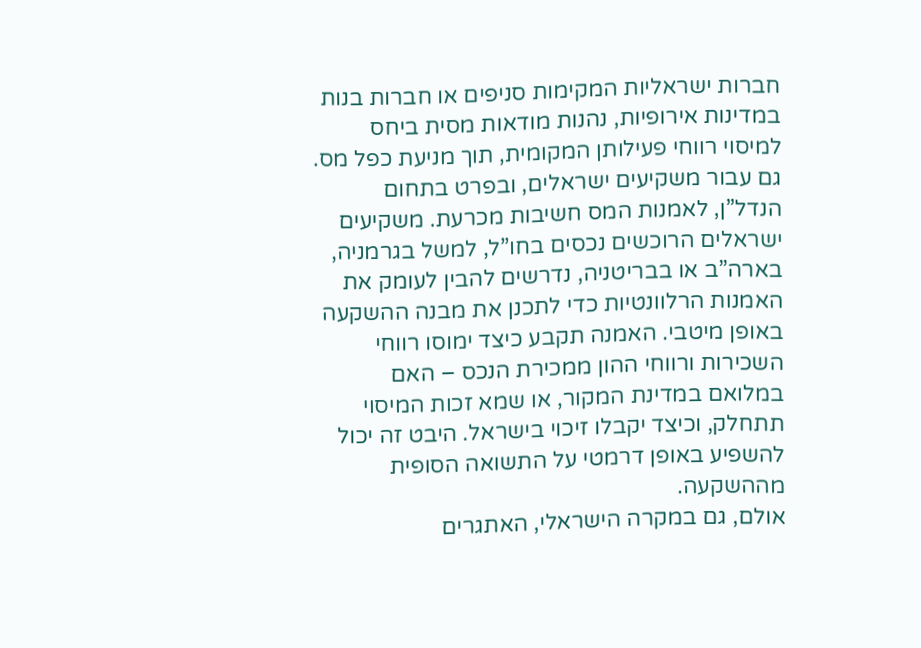חברות ישראליות המקימות סניפים או חברות בנות במדינות אירופיות, נהנות מודאות מסית ביחס למיסוי רווחי פעילותן המקומית, תוך מניעת כפל מס.
גם עבור משקיעים ישראלים, ובפרט בתחום הנדל”ן, לאמנות המס חשיבות מכרעת. משקיעים ישראלים הרוכשים נכסים בחו”ל, למשל בגרמניה, בארה”ב או בבריטניה, נדרשים להבין לעומק את האמנות הרלוונטיות כדי לתכנן את מבנה ההשקעה באופן מיטבי. האמנה תקבע כיצד ימוסו רווחי השכירות ורווחי ההון ממכירת הנכס – האם במלואם במדינת המקור, או שמא זכות המיסוי תתחלק, וכיצד יקבלו זיכוי בישראל. היבט זה יכול להשפיע באופן דרמטי על התשואה הסופית מההשקעה.
אולם, גם במקרה הישראלי, האתגרים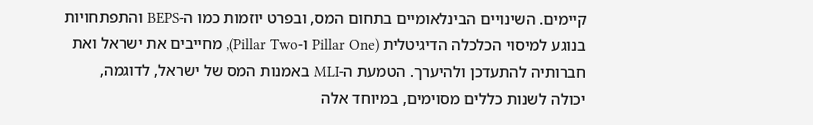קיימים. השינויים הבינלאומיים בתחום המס, ובפרט יוזמות כמו ה-BEPS והתפתחויות בנוגע למיסוי הכלכלה הדיגיטלית (Pillar One ו-Pillar Two), מחייבים את ישראל ואת חברותיה להתעדכן ולהיערך. הטמעת ה-MLI באמנות המס של ישראל, לדוגמה, יכולה לשנות כללים מסוימים, במיוחד אלה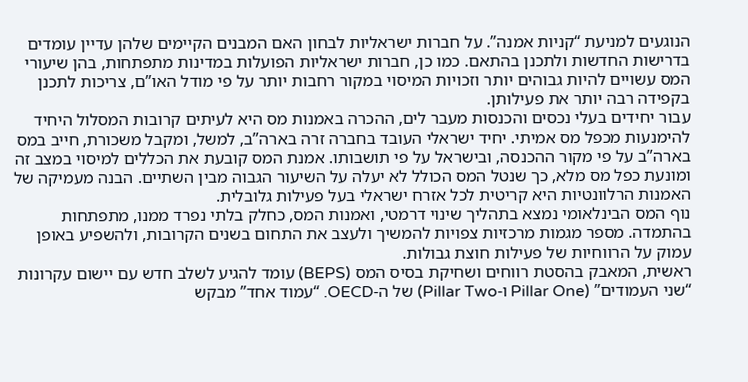הנוגעים למניעת “קניות אמנה”. על חברות ישראליות לבחון האם המבנים הקיימים שלהן עדיין עומדים בדרישות החדשות ולתכנן בהתאם. כמו כן, חברות ישראליות הפועלות במדינות מתפתחות, בהן שיעורי המס עשויים להיות גבוהים יותר וזכויות המיסוי במקור רחבות יותר על פי מודל האו”ם, צריכות לתכנן בקפידה רבה יותר את פעילותן.
עבור יחידים בעלי נכסים והכנסות מעבר לים, ההכרה באמנות מס היא לעיתים קרובות המסלול היחיד להימנעות מכפל מס אמיתי. יחיד ישראלי העובד בחברה זרה בארה”ב, למשל, ומקבל משכורת, חייב במס בארה”ב על פי מקור ההכנסה, ובישראל על פי תושבותו. אמנת המס קובעת את הכללים למיסוי במצב זה ומונעת כפל מס מלא, כך שנטל המס הכולל לא יעלה על השיעור הגבוה מבין השתיים. הבנה מעמיקה של האמנות הרלוונטיות היא קריטית לכל אזרח ישראלי בעל פעילות גלובלית.
נוף המס הבינלאומי נמצא בתהליך שינוי דרמטי, ואמנות המס, כחלק בלתי נפרד ממנו, מתפתחות בהתמדה. מספר מגמות מרכזיות צפויות להמשיך ולעצב את התחום בשנים הקרובות, ולהשפיע באופן עמוק על הרווחיות של פעילות חוצת גבולות.
ראשית, המאבק בהסטת רווחים ושחיקת בסיס המס (BEPS) עומד להגיע לשלב חדש עם יישום עקרונות “שני העמודים” (Pillar One ו-Pillar Two) של ה-OECD. “עמוד אחד” מבקש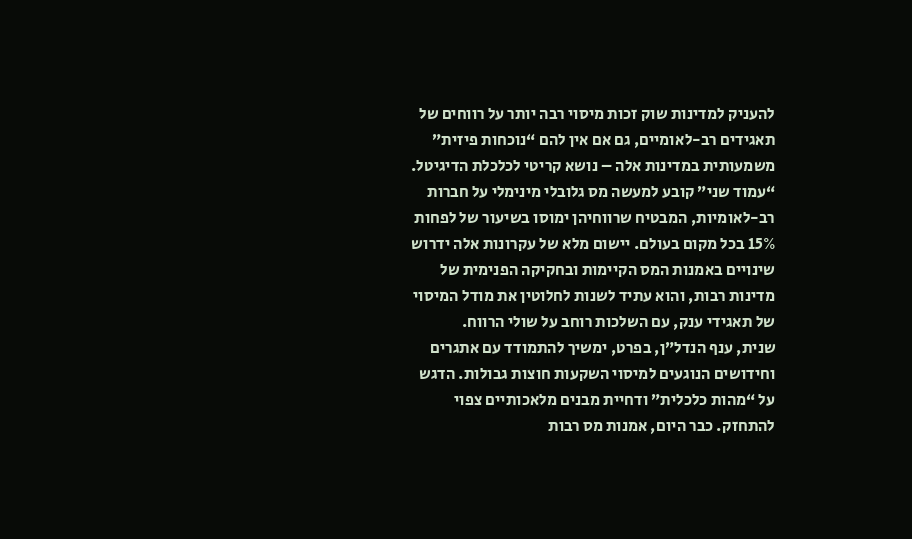להעניק למדינות שוק זכות מיסוי רבה יותר על רווחים של תאגידים רב-לאומיים, גם אם אין להם “נוכחות פיזית” משמעותית במדינות אלה – נושא קריטי לכלכלת הדיגיטל. “עמוד שני” קובע למעשה מס גלובלי מינימלי על חברות רב-לאומיות, המבטיח שרווחיהן ימוסו בשיעור של לפחות 15% בכל מקום בעולם. יישום מלא של עקרונות אלה ידרוש שינויים באמנות המס הקיימות ובחקיקה הפנימית של מדינות רבות, והוא עתיד לשנות לחלוטין את מודל המיסוי של תאגידי ענק, עם השלכות רוחב על שולי הרווח.
שנית, ענף הנדל”ן, בפרט, ימשיך להתמודד עם אתגרים וחידושים הנוגעים למיסוי השקעות חוצות גבולות. הדגש על “מהות כלכלית” ודחיית מבנים מלאכותיים צפוי להתחזק. כבר היום, אמנות מס רבות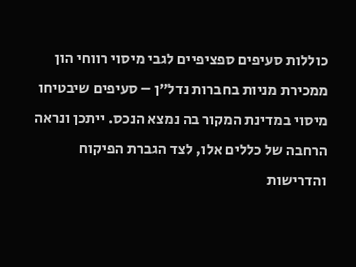כוללות סעיפים ספציפיים לגבי מיסוי רווחי הון ממכירת מניות בחברות נדל”ן – סעיפים שיבטיחו מיסוי במדינת המקור בה נמצא הנכס. ייתכן ונראה הרחבה של כללים אלו, לצד הגברת הפיקוח והדרישות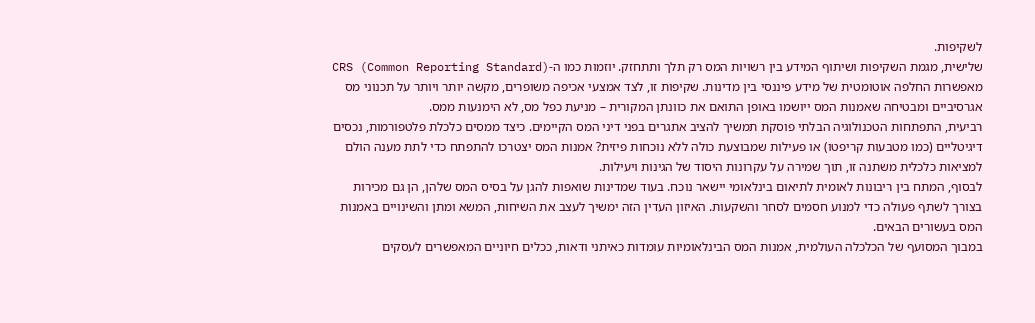לשקיפות.
שלישית, מגמת השקיפות ושיתוף המידע בין רשויות המס רק תלך ותתחזק. יוזמות כמו ה-CRS (Common Reporting Standard) מאפשרות החלפה אוטומטית של מידע פיננסי בין מדינות. שקיפות זו, לצד אמצעי אכיפה משופרים, מקשה יותר ויותר על תכנוני מס אגרסיביים ומבטיחה שאמנות המס ייושמו באופן התואם את כוונתן המקורית – מניעת כפל מס, לא הימנעות ממס.
רביעית, התפתחות הטכנולוגיה הבלתי פוסקת תמשיך להציב אתגרים בפני דיני המס הקיימים. כיצד ממסים כלכלת פלטפורמות, נכסים דיגיטליים (כמו מטבעות קריפטו) או פעילות שמבוצעת כולה ללא נוכחות פיזית? אמנות המס יצטרכו להתפתח כדי לתת מענה הולם למציאות כלכלית משתנה זו, תוך שמירה על עקרונות היסוד של הגינות ויעילות.
לבסוף, המתח בין ריבונות לאומית לתיאום בינלאומי יישאר נוכח. בעוד שמדינות שואפות להגן על בסיס המס שלהן, הן גם מכירות בצורך לשתף פעולה כדי למנוע חסמים לסחר והשקעות. האיזון העדין הזה ימשיך לעצב את השיחות, המשא ומתן והשינויים באמנות המס בעשורים הבאים.
במבוך המסועף של הכלכלה העולמית, אמנות המס הבינלאומיות עומדות כאיתני ודאות, ככלים חיוניים המאפשרים לעסקים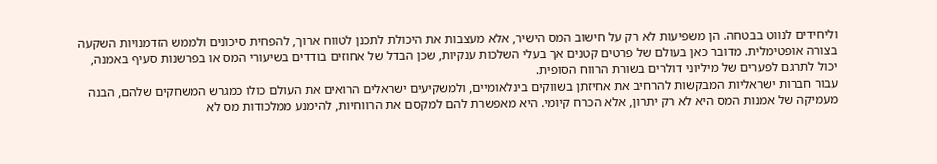וליחידים לנווט בבטחה. הן משפיעות לא רק על חישוב המס הישיר, אלא מעצבות את היכולת לתכנן לטווח ארוך, להפחית סיכונים ולממש הזדמנויות השקעה בצורה אופטימלית. מדובר כאן בעולם של פרטים קטנים אך בעלי השלכות ענקיות, שכן הבדל של אחוזים בודדים בשיעורי המס או בפרשנות סעיף באמנה, יכול לתרגם לפערים של מיליוני דולרים בשורת הרווח הסופית.
עבור חברות ישראליות המבקשות להרחיב את אחיזתן בשווקים בינלאומיים, ולמשקיעים ישראלים הרואים את העולם כולו כמגרש המשחקים שלהם, הבנה מעמיקה של אמנות המס היא לא רק יתרון, אלא הכרח קיומי. היא מאפשרת להם למקסם את הרווחיות, להימנע ממלכודות מס לא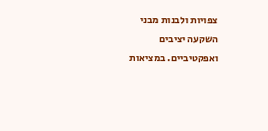צפויות ולבנות מבני השקעה יציבים ואפקטיביים. במציאות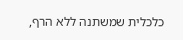כלכלית שמשתנה ללא הרף,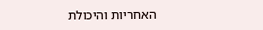האחריות והיכולת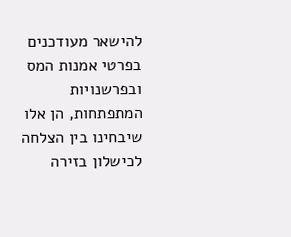להישאר מעודכנים בפרטי אמנות המס ובפרשנויות המתפתחות, הן אלו שיבחינו בין הצלחה לכישלון בזירה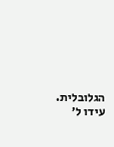הגלובלית.
עידו ל׳